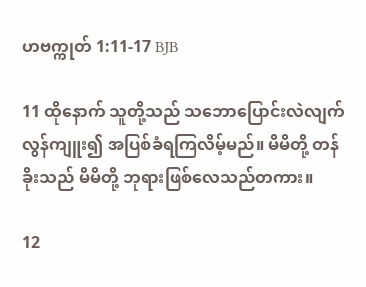ဟဗက္ကုတ် 1:11-17 BJB

11 ထိုနောက် သူတို့သည် သဘောပြောင်းလဲလျက် လွန်ကျူး၍ အပြစ်ခံရကြလိမ့်မည်။ မိမိတို့ တန်ခိုးသည် မိမိတို့ ဘုရားဖြစ်လေသည်တကား။

12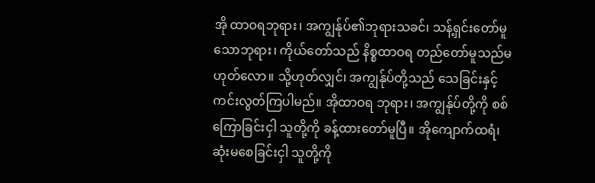အို ထာဝရဘုရား၊ အကျွန်ုပ်၏ဘုရားသခင်၊ သန့်ရှင်းတော်မူသောဘုရား၊ ကိုယ်တော်သည် နိစ္စထာဝရ တည်တော်မူသည်မဟုတ်လော။ သို့ဟုတ်လျှင်၊ အကျွန်ုပ်တို့သည် သေခြင်းနှင့် ကင်းလွတ်ကြပါမည်။ အိုထာဝရ ဘုရား၊ အကျွန်ုပ်တို့ကို စစ်ကြောခြင်းငှါ သူတို့ကို ခန့်ထားတော်မူပြီ။ အိုကျောက်ထရံ၊ ဆုံးမစေခြင်းငှါ သူတို့ကို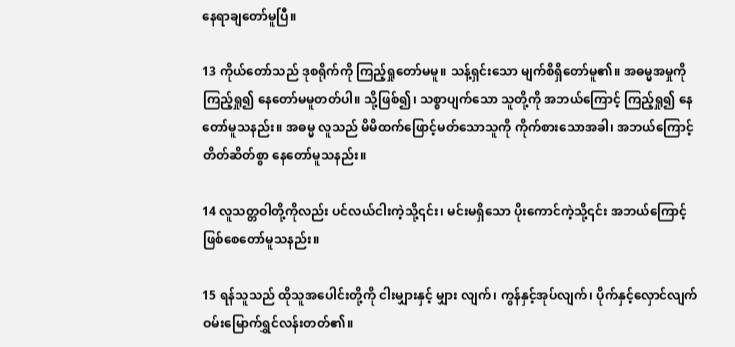နေရာချတော်မူပြီ။

13 ကိုယ်တော်သည် ဒုစရိုက်ကို ကြည့်ရှုတော်မမူ။ သန့်ရှင်းသော မျက်စိရှိတော်မူ၏။ အဓမ္မအမှုကို ကြည့်ရှု၍ နေတော်မမူတတ်ပါ။ သို့ဖြစ်၍၊ သစ္စာပျက်သော သူတို့ကို အဘယ်ကြောင့် ကြည့်ရှု၍ နေတော်မူသနည်း။ အဓမ္မ လူသည် မိမိထက်ဖြောင့်မတ်သောသူကို ကိုက်စားသောအခါ၊ အဘယ်ကြောင့် တိတ်ဆိတ်စွာ နေတော်မူသနည်း။

14 လူသတ္တဝါတို့ကိုလည်း ပင်လယ်ငါးကဲ့သို့၎င်း၊ မင်းမရှိသော ပိုးကောင်ကဲ့သို့၎င်း အဘယ်ကြောင့် ဖြစ်စေတော်မူသနည်း။

15 ရန်သူသည် ထိုသူအပေါင်းတို့ကို ငါးမျှားနှင့် မျှား လျက်၊ ကွန်နှင့်အုပ်လျက်၊ ပိုက်နှင့်လှောင်လျက် ဝမ်းမြောက်ရွှင်လန်းတတ်၏။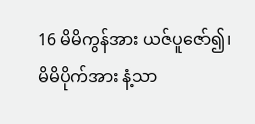16 မိမိကွန်အား ယဇ်ပူဇော်၍၊ မိမိပိုက်အား နံ့သာ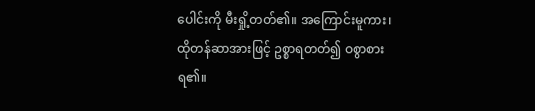ပေါင်းကို မီးရှို့တတ်၏။ အကြောင်းမူကား၊ ထိုတန်ဆာအားဖြင့် ဥစ္စာရတတ်၍ ဝစွာစားရ၏။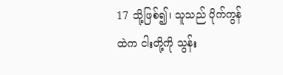17 သို့ဖြစ်၍၊ သူသည် ပိုက်ကွန်ထဲက ငါးတို့ကို သွန်း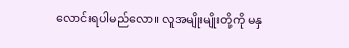လောင်းရပါမည်လော။ လူအမျိုးမျိုးတို့ကို မနှ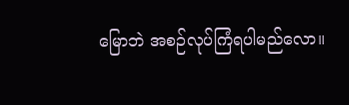မြောဘဲ အစဉ်လုပ်ကြံရပါမည်လော။